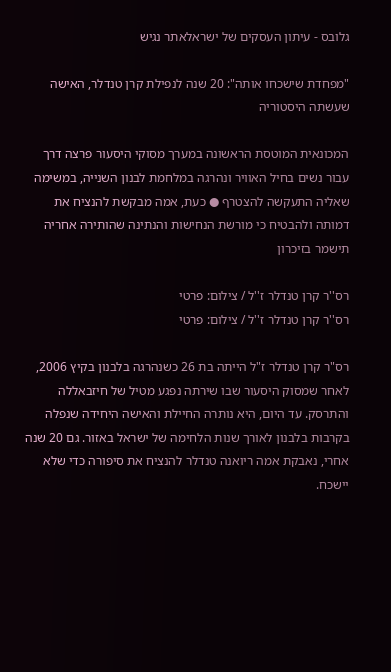גלובס - עיתון העסקים של ישראלאתר נגיש

"מפחדת שישכחו אותה": 20 שנה לנפילת קרן טנדלר, האישה שעשתה היסטוריה

המכונאית המוטסת הראשונה במערך מסוקי היסעור פרצה דרך עבור נשים בחיל האוויר ונהרגה במלחמת לבנון השנייה, במשימה שאליה התעקשה להצטרף ● כעת, אמה מבקשת להנציח את דמותה ולהבטיח כי מורשת הנחישות והנתינה שהותירה אחריה תישמר בזיכרון

רס''ר קרן טנדלר ז''ל / צילום: פרטי
רס''ר קרן טנדלר ז''ל / צילום: פרטי

רס"ר קרן טנדלר ז"ל הייתה בת 26 כשנהרגה בלבנון בקיץ 2006, לאחר שמסוק היסעור שבו שירתה נפגע מטיל של חיזבאללה והתרסק. עד היום, היא נותרה החיילת והאישה היחידה שנפלה בקרבות בלבנון לאורך שנות הלחימה של ישראל באזור. גם 20 שנה אחרי, נאבקת אמה ריואנה טנדלר להנציח את סיפורה כדי שלא יישכח.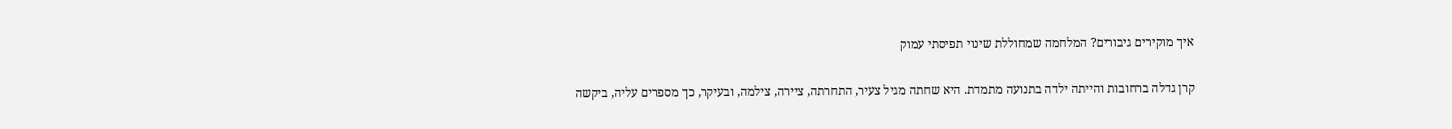איך מוקירים גיבורים? המלחמה שמחוללת שינוי תפיסתי עמוק

קרן גדלה ברחובות והייתה ילדה בתנועה מתמדת. היא שחתה מגיל צעיר, התחרתה, ציירה, צילמה, ובעיקר, כך מספרים עליה, ביקשה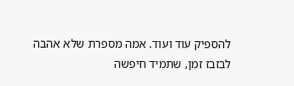להספיק עוד ועוד. אמה מספרת שלא אהבה לבזבז זמן, שתמיד חיפשה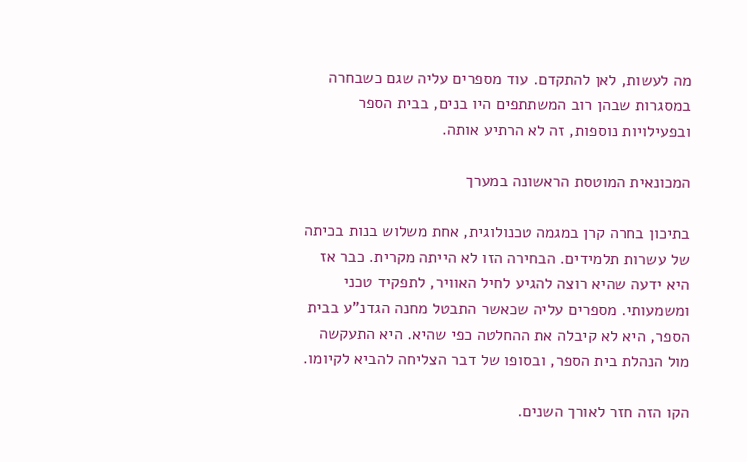מה לעשות, לאן להתקדם. עוד מספרים עליה שגם כשבחרה במסגרות שבהן רוב המשתתפים היו בנים, בבית הספר ובפעילויות נוספות, זה לא הרתיע אותה.

המכונאית המוטסת הראשונה במערך

בתיכון בחרה קרן במגמה טכנולוגית, אחת משלוש בנות בכיתה של עשרות תלמידים. הבחירה הזו לא הייתה מקרית. כבר אז היא ידעה שהיא רוצה להגיע לחיל האוויר, לתפקיד טכני ומשמעותי. מספרים עליה שכאשר התבטל מחנה הגדנ"ע בבית הספר, היא לא קיבלה את ההחלטה כפי שהיא. היא התעקשה מול הנהלת בית הספר, ובסופו של דבר הצליחה להביא לקיומו.

הקו הזה חזר לאורך השנים.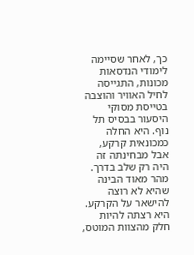כך, לאחר שסיימה לימודי הנדסאות מכונות, התגייסה לחיל האוויר והוצבה בטייסת מסוקי היסעור בבסיס תל נוף. היא החלה כמכונאית קרקע, אבל מבחינתה זה היה רק שלב בדרך. מהר מאוד הבינה שהיא לא רוצה להישאר על הקרקע. היא רצתה להיות חלק מהצוות המוטס,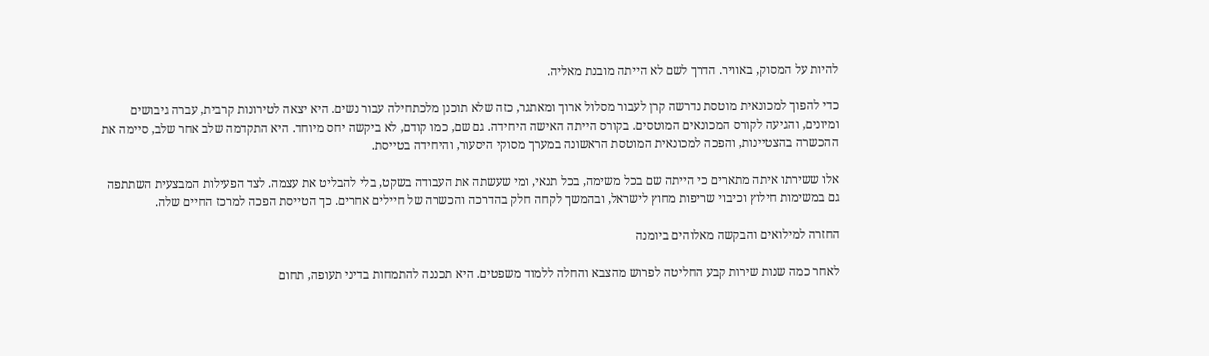להיות על המסוק, באוויר. הדרך לשם לא הייתה מובנת מאליה.

כדי להפוך למכונאית מוטסת נדרשה קרן לעבור מסלול ארוך ומאתגר, כזה שלא תוכנן מלכתחילה עבור נשים. היא יצאה לטירונות קרבית, עברה גיבושים ומיונים, והגיעה לקורס המכונאים המוטסים. בקורס הייתה האישה היחידה. גם שם, כמו קודם, לא ביקשה יחס מיוחד. היא התקדמה שלב אחר שלב, סיימה את ההכשרה בהצטיינות, והפכה למכונאית המוטסת הראשונה במערך מסוקי היסעור, והיחידה בטייסת.

אלו ששירתו איתה מתארים כי הייתה שם בכל משימה, בכל תנאי, ומי שעשתה את העבודה בשקט, בלי להבליט את עצמה. לצד הפעילות המבצעית השתתפה גם במשימות חילוץ וכיבוי שריפות מחוץ לישראל, ובהמשך לקחה חלק בהדרכה והכשרה של חיילים אחרים. כך הטייסת הפכה למרכז החיים שלה.

החזרה למילואים והבקשה מאלוהים ביומנה

לאחר כמה שנות שירות קבע החליטה לפרוש מהצבא והחלה ללמוד משפטים. היא תכננה להתמחות בדיני תעופה, תחום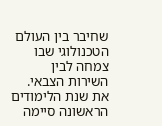שחיבר בין העולם הטכנולוגי שבו צמחה לבין השירות הצבאי. את שנת הלימודים הראשונה סיימה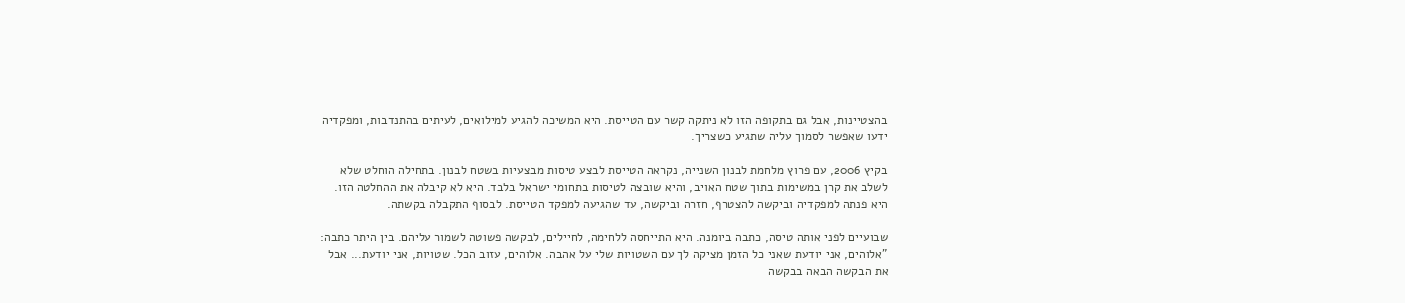בהצטיינות, אבל גם בתקופה הזו לא ניתקה קשר עם הטייסת. היא המשיכה להגיע למילואים, לעיתים בהתנדבות, ומפקדיה ידעו שאפשר לסמוך עליה שתגיע כשצריך.

בקיץ 2006, עם פרוץ מלחמת לבנון השנייה, נקראה הטייסת לבצע טיסות מבצעיות בשטח לבנון. בתחילה הוחלט שלא לשלב את קרן במשימות בתוך שטח האויב, והיא שובצה לטיסות בתחומי ישראל בלבד. היא לא קיבלה את ההחלטה הזו. היא פנתה למפקדיה וביקשה להצטרף, חזרה וביקשה, עד שהגיעה למפקד הטייסת. לבסוף התקבלה בקשתה.

שבועיים לפני אותה טיסה, כתבה ביומנה. היא התייחסה ללחימה, לחיילים, לבקשה פשוטה לשמור עליהם. בין היתר כתבה: "אלוהים, אני יודעת שאני כל הזמן מציקה לך עם השטויות שלי על אהבה. אלוהים, עזוב הכל. שטויות, אני יודעת... אבל את הבקשה הבאה בבקשה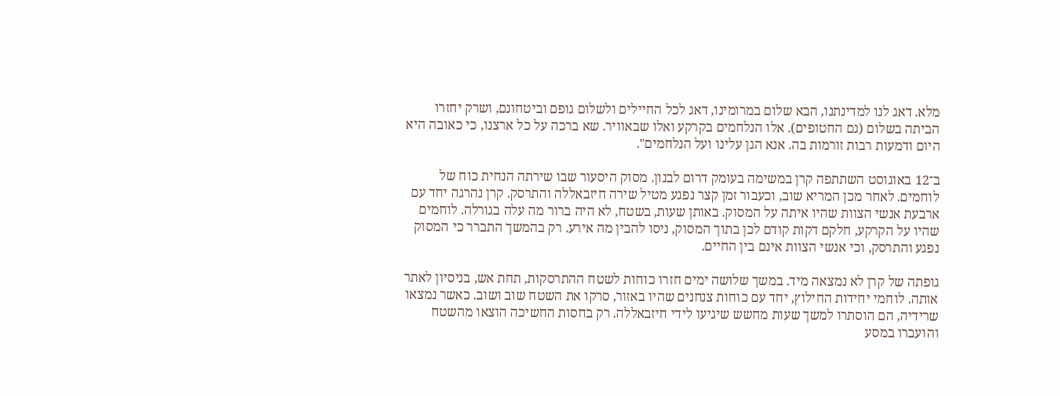מלא. דאג לנו למדינתנו, הבא שלום במרומינו, דאג לכל החיילים ולשלום גופם וביטחונם, ושרק יחזרו הביתה בשלום (גם החטופים). אלו הנלחמים בקרקע ואלו שבאוויר. שא ברכה על כל ארצנו, כי כאובה היא היום ודמעות רבות זורמות בה. אנא הגן עלינו ועל הנלחמים".

ב־12 באוגוסט השתתפה קרן במשימה בעומק דרום לבנון. מסוק היסעור שבו שירתה הנחית כוח של לוחמים. לאחר מכן המריא שוב, וכעבור זמן קצר נפגע מטיל שירה חיזבאללה והתרסק. קרן נהרגה יחד עם ארבעת אנשי הצוות שהיו איתה על המסוק. באותן שעות, בשטח, לא היה ברור מה עלה בגורלה. לוחמים שהיו על הקרקע, חלקם דקות קודם לכן בתוך המסוק, ניסו להבין מה אירע. רק בהמשך התברר כי המסוק נפגע והתרסק, וכי אנשי הצוות אינם בין החיים.

גופתה של קרן לא נמצאה מיד. במשך שלושה ימים חזרו כוחות לשטח ההתרסקות, תחת אש, בניסיון לאתר אותה. לוחמי יחידות החילוץ, יחד עם כוחות צנחנים שהיו באזור, סרקו את השטח שוב ושוב. כאשר נמצאו שרידיה, הם הוסתרו למשך שעות מחשש שיגיעו לידי חיזבאללה. רק בחסות החשיכה הוצאו מהשטח והועברו במסע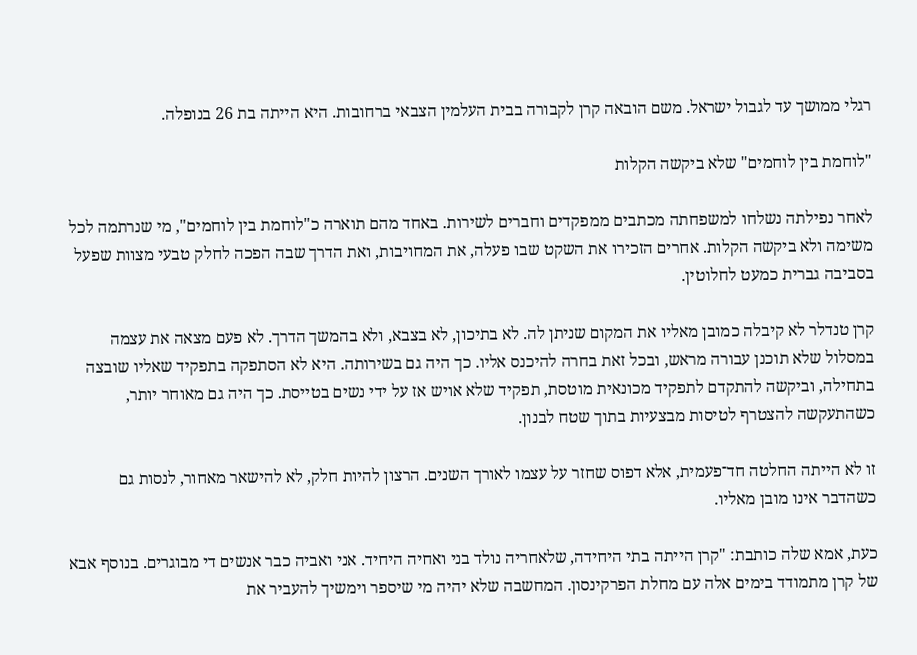רגלי ממושך עד לגבול ישראל. משם הובאה קרן לקבורה בבית העלמין הצבאי ברחובות. היא הייתה בת 26 בנופלה.

"לוחמת בין לוחמים" שלא ביקשה הקלות

לאחר נפילתה נשלחו למשפחתה מכתבים ממפקדים וחברים לשירות. באחד מהם תוארה כ"לוחמת בין לוחמים", מי שנרתמה לכל משימה ולא ביקשה הקלות. אחרים הזכירו את השקט שבו פעלה, את המחויבות, ואת הדרך שבה הפכה לחלק טבעי מצוות שפעל בסביבה גברית כמעט לחלוטין.

קרן טנדלר לא קיבלה כמובן מאליו את המקום שניתן לה. לא בתיכון, לא בצבא, ולא בהמשך הדרך. לא פעם מצאה את עצמה במסלול שלא תוכנן עבורה מראש, ובכל זאת בחרה להיכנס אליו. כך היה גם בשירותה. היא לא הסתפקה בתפקיד שאליו שובצה בתחילה, וביקשה להתקדם לתפקיד מכונאית מוטסת, תפקיד שלא אויש אז על ידי נשים בטייסת. כך היה גם מאוחר יותר, כשהתעקשה להצטרף לטיסות מבצעיות בתוך שטח לבנון.

זו לא הייתה החלטה חד־פעמית, אלא דפוס שחזר על עצמו לאורך השנים. הרצון להיות חלק, לא להישאר מאחור, לנסות גם כשהדבר אינו מובן מאליו.

כעת, אמא שלה כותבת: "קרן הייתה בתי היחידה, שלאחריה נולד בני ואחיה היחיד. אני ואביה כבר אנשים די מבוגרים. בנוסף אבא של קרן מתמודד בימים אלה עם מחלת הפרקינסון. המחשבה שלא יהיה מי שיספר וימשיך להעביר את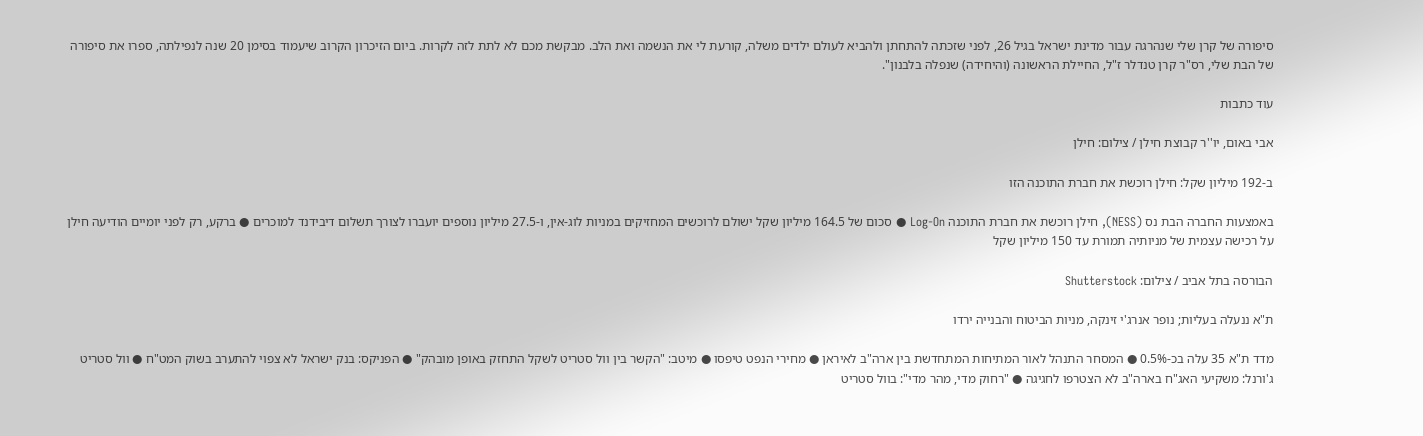סיפורה של קרן שלי שנהרגה עבור מדינת ישראל בגיל 26, לפני שזכתה להתחתן ולהביא לעולם ילדים משלה, קורעת לי את הנשמה ואת הלב. מבקשת מכם לא לתת לזה לקרות. ביום הזיכרון הקרוב שיעמוד בסימן 20 שנה לנפילתה, ספרו את סיפורה של הבת שלי, רס"ר קרן טנדלר ז"ל, החיילת הראשונה (והיחידה) שנפלה בלבנון".

עוד כתבות

אבי באום, יו''ר קבוצת חילן / צילום: חילן

ב-192 מיליון שקל: חילן רוכשת את חברת התוכנה הזו

באמצעות החברה הבת נס (NESS), חילן רוכשת את חברת התוכנה Log-On ● סכום של 164.5 מיליון שקל ישולם לרוכשים המחזיקים במניות לוג-אין, ו-27.5 מיליון נוספים יועברו לצורך תשלום דיבידנד למוכרים ● ברקע, רק לפני יומיים הודיעה חילן על רכישה עצמית של מניותיה תמורת עד 150 מיליון שקל

הבורסה בתל אביב / צילום: Shutterstock

ת"א ננעלה בעליות; נופר אנרג'י זינקה, מניות הביטוח והבנייה ירדו

מדד ת"א 35 עלה בכ-0.5% ● המסחר התנהל לאור המתיחות המתחדשת בין ארה"ב לאיראן ● מחירי הנפט טיפסו ● מיטב: "הקשר בין וול סטריט לשקל התחזק באופן מובהק" ● הפניקס: בנק ישראל לא צפוי להתערב בשוק המט"ח ● וול סטריט ג'ורנל: משקיעי האג"ח בארה"ב לא הצטרפו לחגיגה ● "רחוק מדי, מהר מדי": בוול סטריט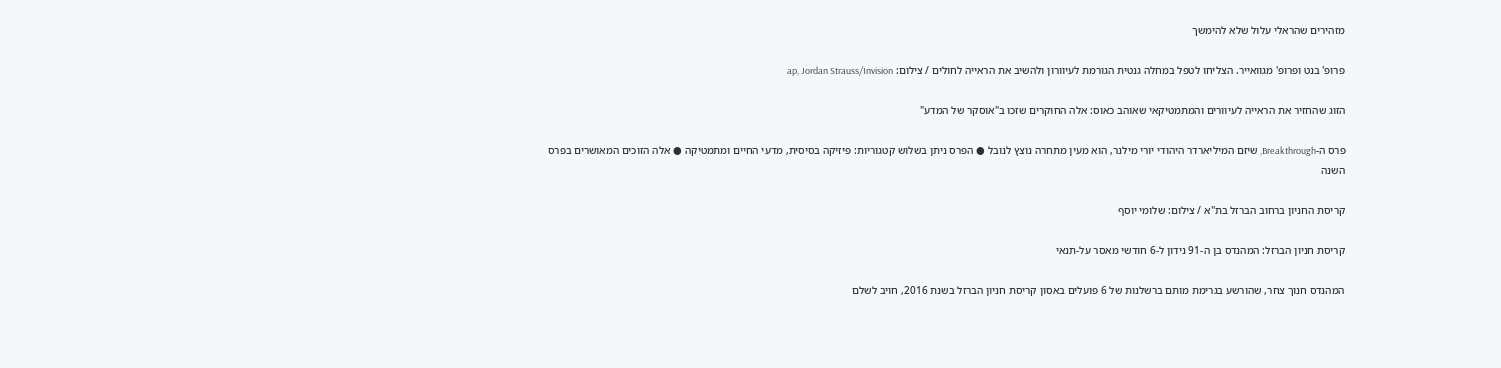מזהירים שהראלי עלול שלא להימשך

פרופ' בנט ופרופ' מגוואייר. הצליחו לטפל במחלה גנטית הגורמת לעיוורון ולהשיב את הראייה לחולים / צילום: ap, Jordan Strauss/Invision

הזוג שהחזיר את הראייה לעיוורים והמתמטיקאי שאוהב כאוס: אלה החוקרים שזכו ב"אוסקר של המדע"

פרס ה-Breakthrough, שיזם המיליארדר היהודי יורי מילנר, הוא מעין מתחרה נוצץ לנובל ● הפרס ניתן בשלוש קטגוריות: פיזיקה בסיסית, מדעי החיים ומתמטיקה ● אלה הזוכים המאושרים בפרס השנה

קריסת החניון ברחוב הברזל בת''א / צילום: שלומי יוסף

קריסת חניון הברזל: המהנדס בן ה-91 נידון ל-6 חודשי מאסר על-תנאי

המהנדס חנוך צחר, שהורשע בגרימת מותם ברשלנות של 6 פועלים באסון קריסת חניון הברזל בשנת 2016, חויב לשלם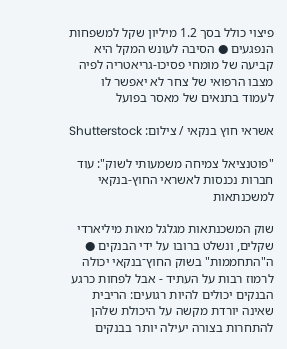פיצוי כולל בסך 1.2 מיליון שקל למשפחות הנפגעים ● הסיבה לעונש המקל היא קביעה של מומחי פסיכו-גריאטריה לפיה מצבו הרפואי של צחר לא יאפשר לו לעמוד בתנאים של מאסר בפועל

אשראי חוץ בנקאי / צילום: Shutterstock

"פוטנציאל צמיחה משמעותי לשוק": עוד חברות נכנסות לאשראי החוץ-בנקאי למשכנתאות

שוק המשכנתאות מגלגל מאות מיליארדי שקלים, ונשלט ברובו על ידי הבנקים ● ה"התחממות" בשוק החוץ־בנקאי יכולה לרמוז רבות על העתיד - אבל לפחות כרגע הבנקים יכולים להיות רגועים: הריבית שאינה יורדת מקשה על היכולת שלהן להתחרות בצורה יעילה יותר בבנקים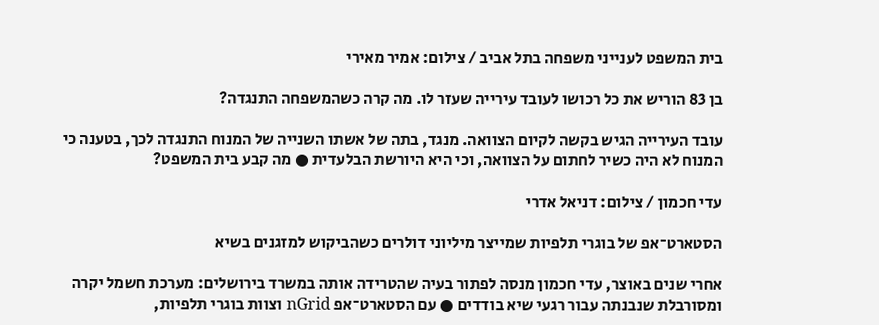בית המשפט לענייני משפחה בתל אביב / צילום: אמיר מאירי

בן 83 הוריש את כל רכושו לעובד עירייה שעזר לו. מה קרה כשהמשפחה התנגדה?

עובד העירייה הגיש בקשה לקיום הצוואה. מנגד, בתה של אשתו השנייה של המנוח התנגדה לכך, בטענה כי המנוח לא היה כשיר לחתום על הצוואה, וכי היא היורשת הבלעדית ● מה קבע בית המשפט?

עדי חכמון / צילום: דניאל אדרי

הסטארט־אפ של בוגרי תלפיות שמייצר מיליוני דולרים כשהביקוש למזגנים בשיא

אחרי שנים באוצר, עדי חכמון מנסה לפתור בעיה שהטרידה אותה במשרד בירושלים: מערכת חשמל יקרה ומסורבלת שנבנתה עבור רגעי שיא בודדים ● עם הסטארט־אפ nGrid וצוות בוגרי תלפיות,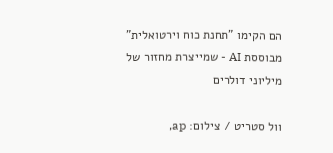הם הקימו "תחנת כוח וירטואלית" מבוססת AI - שמייצרת מחזור של מיליוני דולרים

וול סטריט / צילום: ap,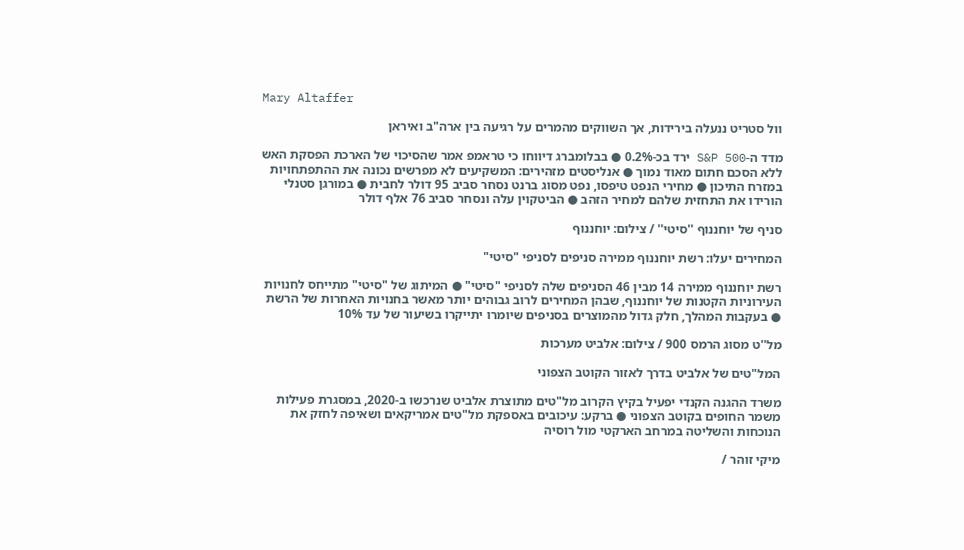Mary Altaffer

וול סטריט ננעלה בירידות, אך השווקים מהמרים על רגיעה בין ארה"ב ואיראן

מדד ה-S&P 500 ירד בכ-0.2% ● בבלומברג דיווחו כי טראמפ אמר שהסיכוי של הארכת הפסקת האש ללא הסכם חתום מאוד נמוך ● אנליסטים מזהירים: המשקיעים לא מפרשים נכונה את ההתפתחויות במזרח התיכון ● מחירי הנפט טיפסו, נפט מסוג ברנט נסחר סביב 95 דולר לחבית ● במורגן סטנלי הורידו את התחזית שלהם למחיר הזהב ● הביטקוין עלה ונסחר סביב 76 אלף דולר

סניף של יוחננוף ''סיטי'' / צילום: יוחננוף

המחירים יעלו: רשת יוחננוף ממירה סניפים לסניפי "סיטי"

רשת יוחננוף ממירה 14 מבין 46 הסניפים שלה לסניפי "סיטי" ● המיתוג של "סיטי" מתייחס לחנויות העירוניות הקטנות של יוחננוף, שבהן המחירים לרוב גבוהים יותר מאשר בחנויות האחרות של הרשת ● בעקבות המהלך, חלק גדול מהמוצרים בסניפים שיומרו יתייקרו בשיעור של עד 10%

מל''ט מסוג הרמס 900 / צילום: אלביט מערכות

המל"טים של אלביט בדרך לאזור הקוטב הצפוני

משרד ההגנה הקנדי יפעיל בקיץ הקרוב מל"טים מתוצרת אלביט שנרכשו ב-2020, במסגרת פעילות משמר החופים בקוטב הצפוני ● ברקע: עיכובים באספקת מל"טים אמריקאים ושאיפה לחזק את הנוכחות והשליטה במרחב הארקטי מול רוסיה

מיקי זוהר /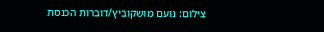צילום: נועם מושקוביץ/דוברות הכנסת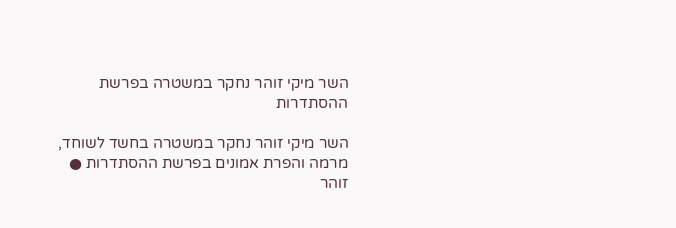השר מיקי זוהר נחקר במשטרה בפרשת ההסתדרות

השר מיקי זוהר נחקר במשטרה בחשד לשוחד, מרמה והפרת אמונים בפרשת ההסתדרות ● זוהר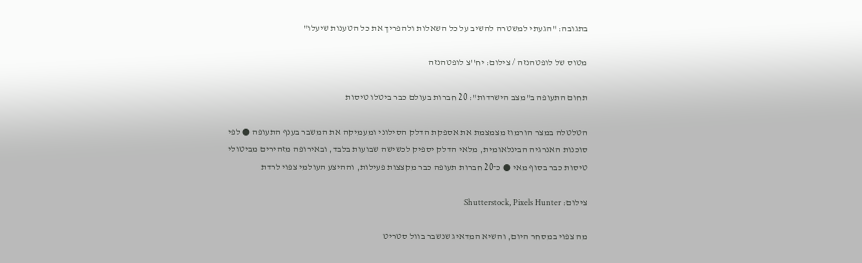בתגובה: "הגעתי למשטרה להשיב על כל השאלות ולהפריך את כל הטענות שיעלו"

מטוס של לופטהנזה / צילום: יח''צ לופטהנזה

תחום התעופה ב"מצב הישרדות": 20 חברות בעולם כבר ביטלו טיסות

הטלטלה במצר הורמוז מצמצמת את אספקת הדלק הסילוני ומעמיקה את המשבר בענף התעופה ● לפי סוכנות האנרגיה הבינלאומית, מלאי הדלק יספיק לכשישה שבועות בלבד, ובאירופה מזהירים מביטולי טיסות כבר בסוף מאי ● כ־20 חברות תעופה כבר מקצצות פעילות, וההיצע העולמי צפוי לרדת

צילום: Shutterstock, Pixels Hunter

מה צפוי במסחר היום, והשיא המדאיג שנשבר בוול סטריט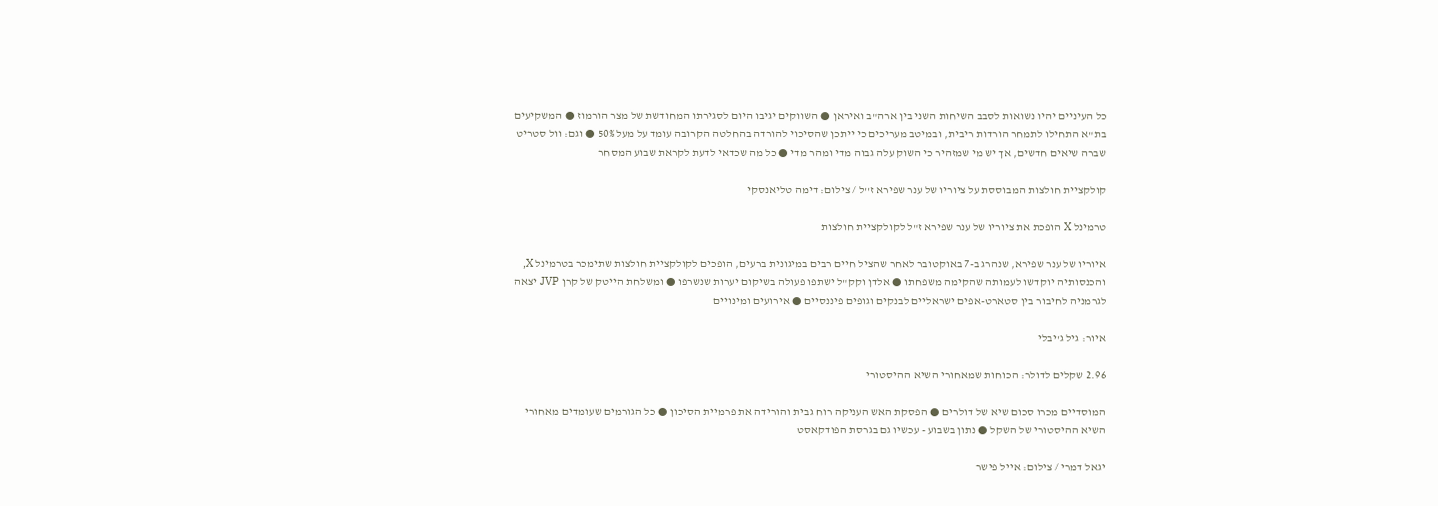כל העיניים יהיו נשואות לסבב השיחות השני בין ארה"ב ואיראן ● השווקים יגיבו היום לסגירתו המחודשת של מצר הורמוז ● המשקיעים בת"א התחילו לתמחר הורדות ריבית, ובמיטב מעריכים כי ייתכן שהסיכוי להורדה בהחלטה הקרובה עומד על מעל 50% ● וגם: וול סטריט שברה שיאים חדשים, אך יש מי שמזהיר כי השוק עלה גבוה מדי ומהר מדי ● כל מה שכדאי לדעת לקראת שבוע המסחר

קולקציית חולצות המבוססת על ציוריו של ענר שפירא ז''ל / צילום: דימה טליאנסקי

טרמינל X הופכת את ציוריו של ענר שפירא ז"ל לקולקציית חולצות

איוריו של ענר שפירא, שנהרג ב-7 באוקטובר לאחר שהציל חיים רבים במיגונית ברעים, הופכים לקולקציית חולצות שתימכר בטרמינל X, והכנסותיה יוקדשו לעמותה שהקימה משפחתו ● אלדן וקק"ל ישתפו פעולה בשיקום יערות שנשרפו ● ומשלחת הייטק של קרן JVP יצאה לגרמניה לחיבור בין סטארט-אפים ישראליים לבנקים וגופים פיננסיים ● אירועים ומינויים

איור: גיל ג'יבלי

2.96 שקלים לדולר: הכוחות שמאחורי השיא ההיסטורי

המוסדיים מכרו סכום שיא של דולרים ● הפסקת האש העניקה רוח גבית והורידה את פרמיית הסיכון ● כל הגורמים שעומדים מאחורי השיא ההיסטורי של השקל ● נתון בשבוע - עכשיו גם בגרסת הפודקאסט

יגאל דמרי / צילום: אייל פישר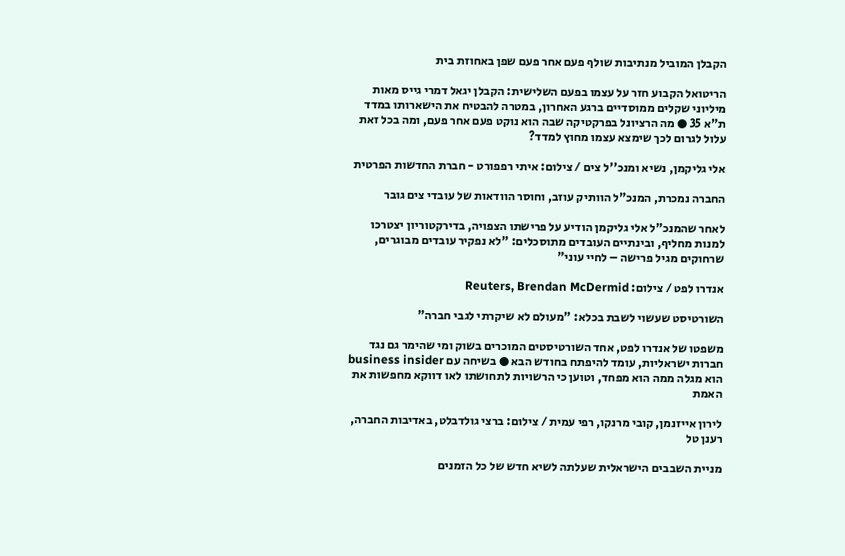הקבלן המוביל מנתיבות שולף פעם אחר פעם שפן באחוזת בית

הריטואל הקבוע חזר על עצמו בפעם השלישית: הקבלן יגאל דמרי גייס מאות מיליוני שקלים ממוסדיים ברגע האחרון, במטרה להבטיח את הישארותו במדד ת"א 35 ● מה הרציונל בפרקטיקה שבה הוא נוקט פעם אחר פעם, ומה בכל זאת עלול לגרום לכך שימצא עצמו מחוץ למדד?

אלי גליקמן, נשיא ומנכ''ל צים / צילום: איתי רפפורט - חברת החדשות הפרטית

החברה נמכרת, המנכ"ל הוותיק עוזב, וחוסר הוודאות של עובדי צים גובר

לאחר שהמנכ"ל אלי גליקמן הודיע על פרישתו הצפויה, בדירקטוריון יצטרכו למנות מחליף, ובינתיים העובדים מתוסכלים: "לא נפקיר עובדים מבוגרים, שרחוקים מגיל פרישה – לחיי עוני"

אנדרו לפט / צילום: Reuters, Brendan McDermid

השורטיסט שעשוי לשבת בכלא: "מעולם לא שיקרתי לגבי חברה"

משפטו של אנדרו לפט, אחד השורטיסטים המוכרים בשוק ומי שהימר גם נגד חברות ישראליות, עומד להיפתח בחודש הבא ● בשיחה עם business insider הוא מגלה ממה הוא מפחד, וטוען כי הרשויות לתחושתו לאו דווקא מחפשות את האמת

לירון אייזנמן, קובי מרנקו, רפי עמית / צילום: ברצי גולדבלט, באדיבות החברה, רענן טל

מניית השבבים הישראלית שעלתה לשיא חדש של כל הזמנים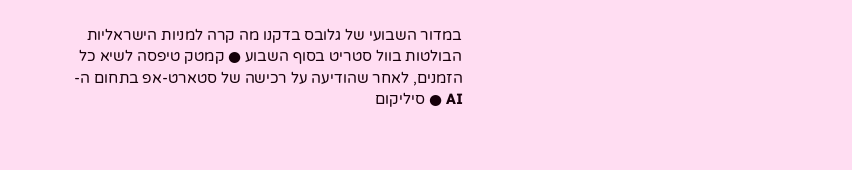במדור השבועי של גלובס בדקנו מה קרה למניות הישראליות הבולטות בוול סטריט בסוף השבוע ● קמטק טיפסה לשיא כל הזמנים, לאחר שהודיעה על רכישה של סטארט-אפ בתחום ה-AI ● סיליקום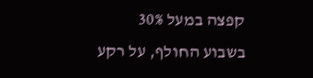קפצה במעל 30% בשבוע החולף, על רקע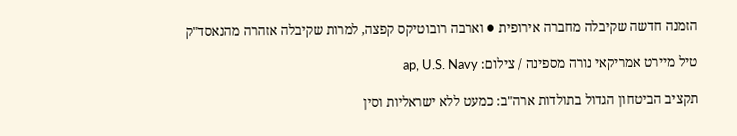הזמנה חדשה שקיבלה מחברה אירופית ● וארבה רובוטיקס קפצה, למרות שקיבלה אזהרה מהנאסד"ק

טיל מיירט אמריקאי נורה מספינה / צילום: ap, U.S. Navy

תקציב הביטחון הגדול בתולדות ארה"ב: כמעט ללא ישראליות וסין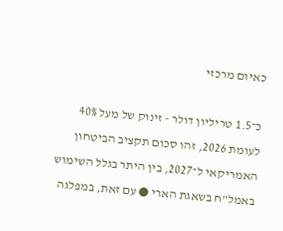כאיום מרכזי

כ־1.5 טריליון דולר - זינוק של מעל 40% לעומת 2026, זהו סכום תקציב הביטחון האמריקאי ל־2027, בין היתר בגלל השימוש באמל"ח בשאגת הארי ● עם זאת, במפלגה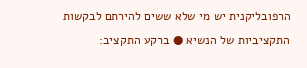הרפובליקנית יש מי שלא ששים להירתם לבקשות התקציביות של הנשיא ● ברקע התקציב: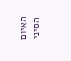האיום הסיני